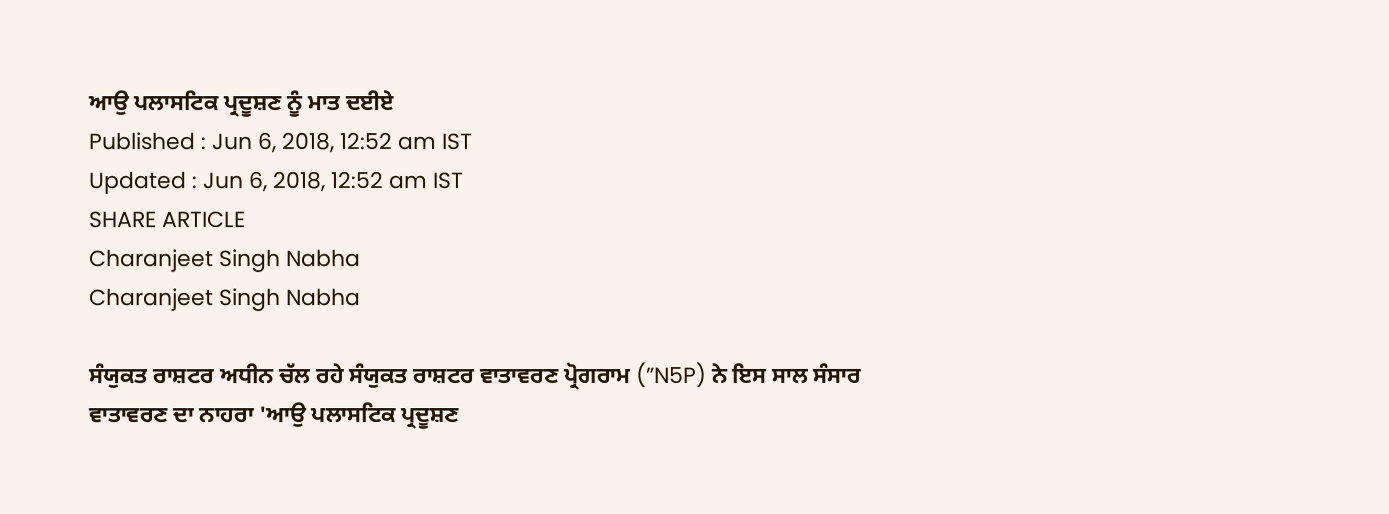ਆਉ ਪਲਾਸਟਿਕ ਪ੍ਰਦੂਸ਼ਣ ਨੂੰ ਮਾਤ ਦਈਏ
Published : Jun 6, 2018, 12:52 am IST
Updated : Jun 6, 2018, 12:52 am IST
SHARE ARTICLE
Charanjeet Singh Nabha
Charanjeet Singh Nabha

ਸੰਯੁਕਤ ਰਾਸ਼ਟਰ ਅਧੀਨ ਚੱਲ ਰਹੇ ਸੰਯੁਕਤ ਰਾਸ਼ਟਰ ਵਾਤਾਵਰਣ ਪ੍ਰੋਗਰਾਮ (”N5P) ਨੇ ਇਸ ਸਾਲ ਸੰਸਾਰ ਵਾਤਾਵਰਣ ਦਾ ਨਾਹਰਾ 'ਆਉ ਪਲਾਸਟਿਕ ਪ੍ਰਦੂਸ਼ਣ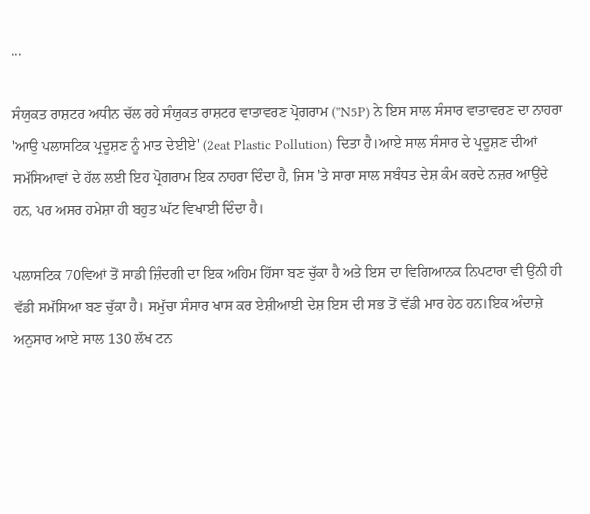...

ਸੰਯੁਕਤ ਰਾਸ਼ਟਰ ਅਧੀਨ ਚੱਲ ਰਹੇ ਸੰਯੁਕਤ ਰਾਸ਼ਟਰ ਵਾਤਾਵਰਣ ਪ੍ਰੋਗਰਾਮ (”N5P) ਨੇ ਇਸ ਸਾਲ ਸੰਸਾਰ ਵਾਤਾਵਰਣ ਦਾ ਨਾਹਰਾ 'ਆਉ ਪਲਾਸਟਿਕ ਪ੍ਰਦੂਸ਼ਣ ਨੂੰ ਮਾਤ ਦੇਈਏ' (2eat Plastic Pollution) ਦਿਤਾ ਹੈ।ਆਏ ਸਾਲ ਸੰਸਾਰ ਦੇ ਪ੍ਰਦੂਸ਼ਣ ਦੀਆਂ ਸਮੱਸਿਆਵਾਂ ਦੇ ਹੱਲ ਲਈ ਇਹ ਪ੍ਰੋਗਰਾਮ ਇਕ ਨਾਹਰਾ ਦਿੰਦਾ ਹੈ, ਜਿਸ 'ਤੇ ਸਾਰਾ ਸਾਲ ਸਬੰਧਤ ਦੇਸ਼ ਕੰਮ ਕਰਦੇ ਨਜ਼ਰ ਆਉਂਦੇ ਹਨ, ਪਰ ਅਸਰ ਹਮੇਸ਼ਾ ਹੀ ਬਹੁਤ ਘੱਟ ਵਿਖਾਈ ਦਿੰਦਾ ਹੈ।

ਪਲਾਸਟਿਕ 70ਵਿਆਂ ਤੋਂ ਸਾਡੀ ਜ਼ਿੰਦਗੀ ਦਾ ਇਕ ਅਹਿਮ ਹਿੱਸਾ ਬਣ ਚੁੱਕਾ ਹੈ ਅਤੇ ਇਸ ਦਾ ਵਿਗਿਆਨਕ ਨਿਪਟਾਰਾ ਵੀ ਉਂਨੀ ਹੀ ਵੱਡੀ ਸਮੱਸਿਆ ਬਣ ਚੁੱਕਾ ਹੈ। ਸਮੁੱਚਾ ਸੰਸਾਰ ਖਾਸ ਕਰ ਏਸ਼ੀਆਈ ਦੇਸ਼ ਇਸ ਦੀ ਸਭ ਤੋਂ ਵੱਡੀ ਮਾਰ ਹੇਠ ਹਨ।ਇਕ ਅੰਦਾਜ਼ੇ ਅਨੁਸਾਰ ਆਏ ਸਾਲ 130 ਲੱਖ ਟਨ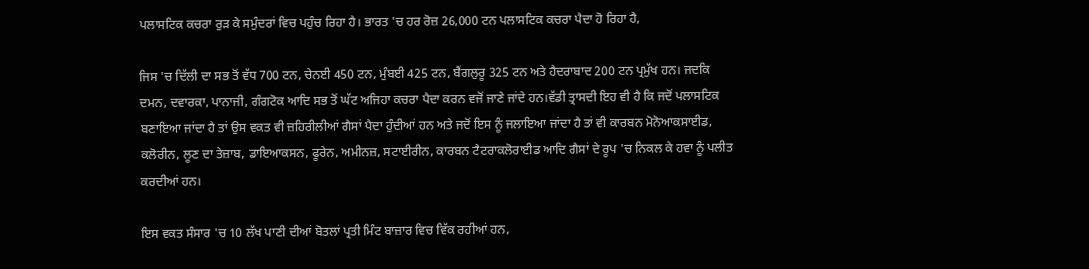ਪਲਾਸਟਿਕ ਕਚਰਾ ਰੁੜ ਕੇ ਸਮੁੰਦਰਾਂ ਵਿਚ ਪਹੁੰਚ ਰਿਹਾ ਹੈ। ਭਾਰਤ 'ਚ ਹਰ ਰੋਜ਼ 26,000 ਟਨ ਪਲਾਸਟਿਕ ਕਚਰਾ ਪੈਦਾ ਹੋ ਰਿਹਾ ਹੈ,

ਜਿਸ 'ਚ ਦਿੱਲੀ ਦਾ ਸਭ ਤੋਂ ਵੱਧ 700 ਟਨ, ਚੇਨਈ 450 ਟਨ, ਮੁੰਬਈ 425 ਟਨ, ਬੈਂਗਲੁਰੂ 325 ਟਨ ਅਤੇ ਹੈਦਰਾਬਾਦ 200 ਟਨ ਪ੍ਰਮੁੱਖ ਹਨ। ਜਦਕਿ ਦਮਨ, ਦਵਾਰਕਾ, ਪਾਨਾਜੀ, ਗੰਗਟੋਕ ਆਦਿ ਸਭ ਤੋਂ ਘੱਟ ਅਜਿਹਾ ਕਚਰਾ ਪੈਦਾ ਕਰਨ ਵਜੋਂ ਜਾਣੇ ਜਾਂਦੇ ਹਨ।ਵੱਡੀ ਤ੍ਰਾਸਦੀ ਇਹ ਵੀ ਹੈ ਕਿ ਜਦੋਂ ਪਲਾਸਟਿਕ ਬਣਾਇਆ ਜਾਂਦਾ ਹੈ ਤਾਂ ਉਸ ਵਕਤ ਵੀ ਜ਼ਹਿਰੀਲੀਆਂ ਗੈਸਾਂ ਪੈਦਾ ਹੁੰਦੀਆਂ ਹਨ ਅਤੇ ਜਦੋਂ ਇਸ ਨੂੰ ਜਲਾਇਆ ਜਾਂਦਾ ਹੈ ਤਾਂ ਵੀ ਕਾਰਬਨ ਮੋਨੋਆਕਸਾਈਡ, ਕਲੋਰੀਨ, ਲੂਣ ਦਾ ਤੇਜ਼ਾਬ, ਡਾਇਆਕਸਨ, ਫੂਰੇਨ, ਅਮੀਨਜ਼, ਸਟਾਈਰੀਨ, ਕਾਰਬਨ ਟੈਟਰਾਕਲੋਰਾਈਡ ਆਦਿ ਗੈਸਾਂ ਦੇ ਰੂਪ 'ਚ ਨਿਕਲ ਕੇ ਹਵਾ ਨੂੰ ਪਲੀਤ ਕਰਦੀਆਂ ਹਨ।

ਇਸ ਵਕਤ ਸੰਸਾਰ 'ਚ 10 ਲੱਖ ਪਾਣੀ ਦੀਆਂ ਬੋਤਲਾਂ ਪ੍ਰਤੀ ਮਿੰਟ ਬਾਜ਼ਾਰ ਵਿਚ ਵਿੱਕ ਰਹੀਆਂ ਹਨ,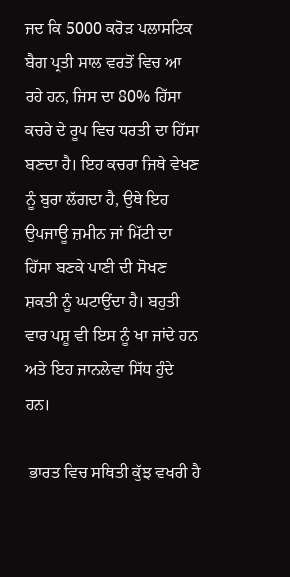ਜਦ ਕਿ 5000 ਕਰੋੜ ਪਲਾਸਟਿਕ ਬੈਗ ਪ੍ਰਤੀ ਸਾਲ ਵਰਤੋਂ ਵਿਚ ਆ ਰਹੇ ਹਨ, ਜਿਸ ਦਾ 80% ਹਿੱਸਾ ਕਚਰੇ ਦੇ ਰੂਪ ਵਿਚ ਧਰਤੀ ਦਾ ਹਿੱਸਾ ਬਣਦਾ ਹੈ। ਇਹ ਕਚਰਾ ਜਿਥੇ ਵੇਖਣ ਨੂੰ ਬੁਰਾ ਲੱਗਦਾ ਹੈ, ਉਥੇ ਇਹ ਉਪਜਾਊ ਜ਼ਮੀਨ ਜਾਂ ਮਿੱਟੀ ਦਾ ਹਿੱਸਾ ਬਣਕੇ ਪਾਣੀ ਦੀ ਸੋਖਣ ਸ਼ਕਤੀ ਨੂੰ ਘਟਾਉਂਦਾ ਹੈ। ਬਹੁਤੀ ਵਾਰ ਪਸ਼ੂ ਵੀ ਇਸ ਨੂੰ ਖਾ ਜਾਂਦੇ ਹਨ ਅਤੇ ਇਹ ਜਾਨਲੇਵਾ ਸਿੱਧ ਹੁੰਦੇ ਹਨ।

 ਭਾਰਤ ਵਿਚ ਸਥਿਤੀ ਕੁੱਝ ਵਖਰੀ ਹੈ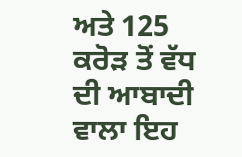ਅਤੇ 125 ਕਰੋੜ ਤੋਂ ਵੱਧ ਦੀ ਆਬਾਦੀ ਵਾਲਾ ਇਹ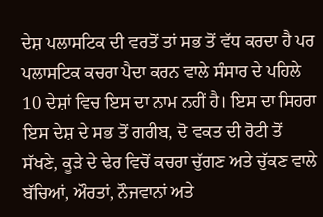ਦੇਸ਼ ਪਲਾਸਟਿਕ ਦੀ ਵਰਤੋਂ ਤਾਂ ਸਭ ਤੋਂ ਵੱਧ ਕਰਦਾ ਹੈ ਪਰ ਪਲਾਸਟਿਕ ਕਚਰਾ ਪੈਦਾ ਕਰਨ ਵਾਲੇ ਸੰਸਾਰ ਦੇ ਪਹਿਲੇ 10 ਦੇਸ਼ਾਂ ਵਿਚ ਇਸ ਦਾ ਨਾਮ ਨਹੀਂ ਹੈ। ਇਸ ਦਾ ਸਿਹਰਾ ਇਸ ਦੇਸ਼ ਦੇ ਸਭ ਤੋਂ ਗਰੀਬ, ਦੋ ਵਕਤ ਦੀ ਰੋਟੀ ਤੋਂ ਸੱਖਣੇ, ਕੂੜੇ ਦੇ ਢੇਰ ਵਿਚੋਂ ਕਚਰਾ ਚੁੱਗਣ ਅਤੇ ਚੁੱਕਣ ਵਾਲੇ ਬੱਚਿਆਂ, ਔਰਤਾਂ, ਨੌਜਵਾਨਾਂ ਅਤੇ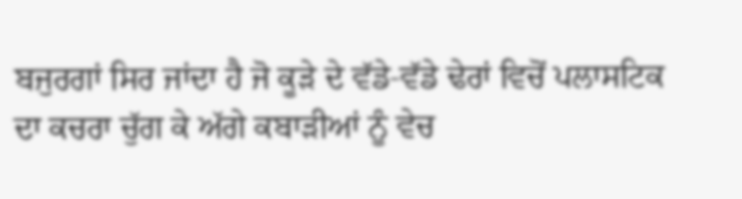ਬਜੁਰਗਾਂ ਸਿਰ ਜਾਂਦਾ ਹੈ ਜੋ ਕੂੜੇ ਦੇ ਵੱਡੇ-ਵੱਡੇ ਢੇਰਾਂ ਵਿਚੋਂ ਪਲਾਸਟਿਕ ਦਾ ਕਚਰਾ ਚੁੱਗ ਕੇ ਅੱਗੇ ਕਬਾੜੀਆਂ ਨੂੰ ਵੇਚ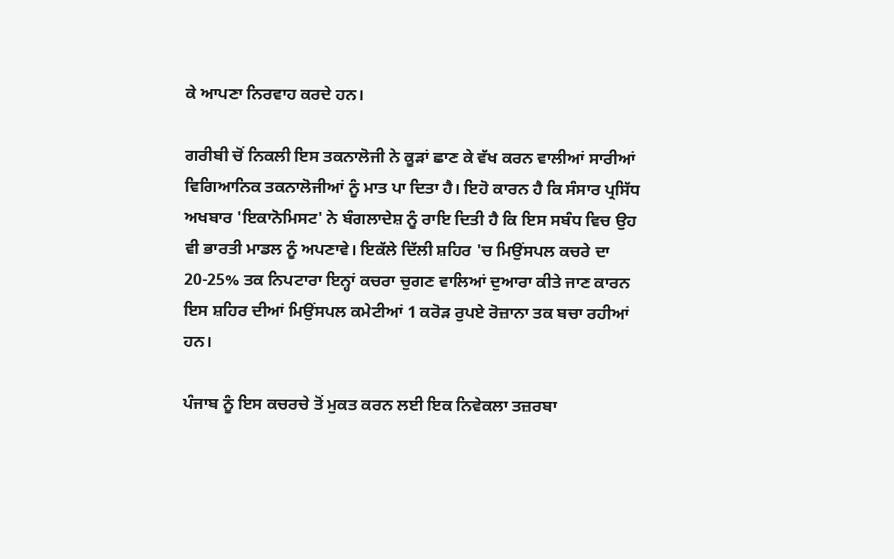ਕੇ ਆਪਣਾ ਨਿਰਵਾਹ ਕਰਦੇ ਹਨ।

ਗਰੀਬੀ ਚੋਂ ਨਿਕਲੀ ਇਸ ਤਕਨਾਲੋਜੀ ਨੇ ਕੂੜਾਂ ਛਾਣ ਕੇ ਵੱਖ ਕਰਨ ਵਾਲੀਆਂ ਸਾਰੀਆਂ ਵਿਗਿਆਨਿਕ ਤਕਨਾਲੋਜੀਆਂ ਨੂੰ ਮਾਤ ਪਾ ਦਿਤਾ ਹੈ। ਇਹੋ ਕਾਰਨ ਹੈ ਕਿ ਸੰਸਾਰ ਪ੍ਰਸਿੱਧ ਅਖਬਾਰ 'ਇਕਾਨੋਮਿਸਟ' ਨੇ ਬੰਗਲਾਦੇਸ਼ ਨੂੰ ਰਾਇ ਦਿਤੀ ਹੈ ਕਿ ਇਸ ਸਬੰਧ ਵਿਚ ਉਹ ਵੀ ਭਾਰਤੀ ਮਾਡਲ ਨੂੰ ਅਪਣਾਵੇ। ਇਕੱਲੇ ਦਿੱਲੀ ਸ਼ਹਿਰ 'ਚ ਮਿਉਂਸਪਲ ਕਚਰੇ ਦਾ 20-25% ਤਕ ਨਿਪਟਾਰਾ ਇਨ੍ਹਾਂ ਕਚਰਾ ਚੁਗਣ ਵਾਲਿਆਂ ਦੁਆਰਾ ਕੀਤੇ ਜਾਣ ਕਾਰਨ ਇਸ ਸ਼ਹਿਰ ਦੀਆਂ ਮਿਉਂਸਪਲ ਕਮੇਟੀਆਂ 1 ਕਰੋੜ ਰੁਪਏ ਰੋਜ਼ਾਨਾ ਤਕ ਬਚਾ ਰਹੀਆਂ ਹਨ।

ਪੰਜਾਬ ਨੂੰ ਇਸ ਕਚਰਚੇ ਤੋਂ ਮੁਕਤ ਕਰਨ ਲਈ ਇਕ ਨਿਵੇਕਲਾ ਤਜ਼ਰਬਾ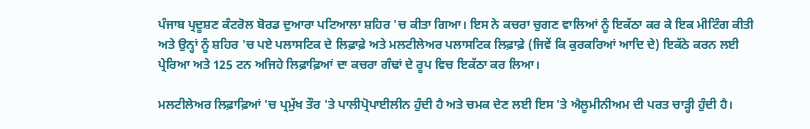ਪੰਜਾਬ ਪ੍ਰਦੂਸ਼ਣ ਕੰਟਰੋਲ ਬੋਰਡ ਦੁਆਰਾ ਪਟਿਆਲਾ ਸ਼ਹਿਰ 'ਚ ਕੀਤਾ ਗਿਆ। ਇਸ ਨੇ ਕਚਰਾ ਚੁਗਣ ਵਾਲਿਆਂ ਨੂੰ ਇਕੱਠਾ ਕਰ ਕੇ ਇਕ ਮੀਟਿੰਗ ਕੀਤੀ ਅਤੇ ਉਨ੍ਹਾਂ ਨੂੰ ਸ਼ਹਿਰ 'ਚ ਪਏ ਪਲਾਸਟਿਕ ਦੇ ਲਿਫ਼ਾਫ਼ੇ ਅਤੇ ਮਲਟੀਲੇਅਰ ਪਲਾਸਟਿਕ ਲਿਫ਼ਾਫ਼ੇ (ਜਿਵੇਂ ਕਿ ਕੁਰਕਰਿਆਂ ਆਦਿ ਦੇ) ਇਕੱਠੇ ਕਰਨ ਲਈ ਪ੍ਰੇਰਿਆ ਅਤੇ 125 ਟਨ ਅਜਿਹੇ ਲਿਫ਼ਾਫ਼ਿਆਂ ਦਾ ਕਚਰਾ ਗੰਢਾਂ ਦੇ ਰੂਪ ਵਿਚ ਇਕੱਠਾ ਕਰ ਲਿਆ।

ਮਲਟੀਲੇਅਰ ਲਿਫ਼ਾਫ਼ਿਆਂ 'ਚ ਪ੍ਰਮੁੱਖ ਤੌਰ 'ਤੇ ਪਾਲੀਪ੍ਰੋਪਾਈਲੀਨ ਹੁੰਦੀ ਹੈ ਅਤੇ ਚਮਕ ਦੇਣ ਲਈ ਇਸ 'ਤੇ ਐਲੂਮੀਨੀਅਮ ਦੀ ਪਰਤ ਚਾੜ੍ਹੀ ਹੁੰਦੀ ਹੈ।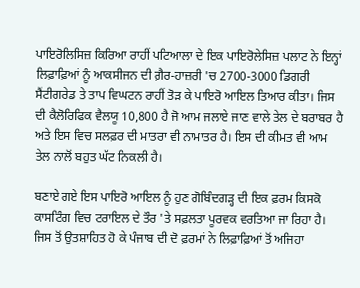ਪਾਇਰੋਲਿਸਿਜ਼ ਕਿਰਿਆ ਰਾਹੀਂ ਪਟਿਆਲਾ ਦੇ ਇਕ ਪਾਇਰੋਲੇਸਿਜ਼ ਪਲਾਟ ਨੇ ਇਨ੍ਹਾਂ ਲਿਫ਼ਾਫ਼ਿਆਂ ਨੂੰ ਆਕਸੀਜਨ ਦੀ ਗ਼ੈਰ-ਹਾਜ਼ਰੀ 'ਚ 2700-3000 ਡਿਗਰੀ ਸੈਂਟੀਗਰੇਡ ਤੇ ਤਾਪ ਵਿਘਟਨ ਰਾਹੀਂ ਤੋੜ ਕੇ ਪਾਇਰੋ ਆਇਲ ਤਿਆਰ ਕੀਤਾ। ਜਿਸ ਦੀ ਕੈਲੋਰਿਫਿਕ ਵੈਲਯੂ 10,800 ਹੈ ਜੋ ਆਮ ਜਲਾਏ ਜਾਣ ਵਾਲੇ ਤੇਲ ਦੇ ਬਰਾਬਰ ਹੈ ਅਤੇ ਇਸ ਵਿਚ ਸਲਫ਼ਰ ਦੀ ਮਾਤਰਾ ਵੀ ਨਾਮਾਤਰ ਹੈ। ਇਸ ਦੀ ਕੀਮਤ ਵੀ ਆਮ ਤੇਲ ਨਾਲੋਂ ਬਹੁਤ ਘੱਟ ਨਿਕਲੀ ਹੈ।

ਬਣਾਏ ਗਏ ਇਸ ਪਾਇਰੋ ਆਇਲ ਨੂੰ ਹੁਣ ਗੋਬਿੰਦਗੜ੍ਹ ਦੀ ਇਕ ਫ਼ਰਮ ਕਿਸਕੋ ਕਾਸਟਿੰਗ ਵਿਚ ਟਰਾਇਲ ਦੇ ਤੌਰ 'ਤੇ ਸਫ਼ਲਤਾ ਪੂਰਵਕ ਵਰਤਿਆ ਜਾ ਰਿਹਾ ਹੈ। ਜਿਸ ਤੋਂ ਉਤਸ਼ਾਹਿਤ ਹੋ ਕੇ ਪੰਜਾਬ ਦੀ ਦੋ ਫ਼ਰਮਾਂ ਨੇ ਲਿਫ਼ਾਫ਼ਿਆਂ ਤੋਂ ਅਜਿਹਾ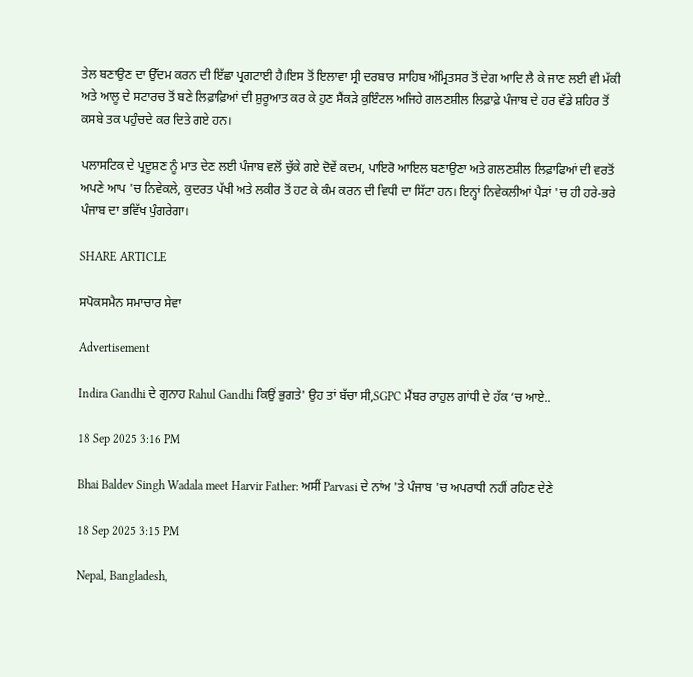ਤੇਲ ਬਣਾਉਣ ਦਾ ਉੱਦਮ ਕਰਨ ਦੀ ਇੱਛਾ ਪ੍ਰਗਟਾਈ ਹੈ।ਇਸ ਤੋਂ ਇਲਾਵਾ ਸ੍ਰੀ ਦਰਬਾਰ ਸਾਹਿਬ ਅੰਮ੍ਰਿਤਸਰ ਤੋਂ ਦੇਗ ਆਦਿ ਲੈ ਕੇ ਜਾਣ ਲਈ ਵੀ ਮੱਕੀ ਅਤੇ ਆਲੂ ਦੇ ਸਟਾਰਚ ਤੋਂ ਬਣੇ ਲਿਫ਼ਾਫ਼ਿਆਂ ਦੀ ਸ਼ੁਰੂਆਤ ਕਰ ਕੇ ਹੁਣ ਸੈਂਕੜੇ ਕੁਇੰਟਲ ਅਜਿਹੇ ਗਲਣਸ਼ੀਲ ਲਿਫ਼ਾਫ਼ੇ ਪੰਜਾਬ ਦੇ ਹਰ ਵੱਡੇ ਸ਼ਹਿਰ ਤੋਂ ਕਸਬੇ ਤਕ ਪਹੁੰਚਦੇ ਕਰ ਦਿਤੇ ਗਏ ਹਨ।

ਪਲਾਸਟਿਕ ਦੇ ਪ੍ਰਦੂਸ਼ਣ ਨੂੰ ਮਾਤ ਦੇਣ ਲਈ ਪੰਜਾਬ ਵਲੋਂ ਚੁੱਕੇ ਗਏ ਦੋਵੇਂ ਕਦਮ, ਪਾਇਰੋ ਆਇਲ ਬਣਾਉਣਾ ਅਤੇ ਗਲਣਸ਼ੀਲ ਲਿਫ਼ਾਫਿਆਂ ਦੀ ਵਰਤੋਂ ਅਪਣੇ ਆਪ 'ਚ ਨਿਵੇਕਲੇ, ਕੁਦਰਤ ਪੱਖੀ ਅਤੇ ਲਕੀਰ ਤੋਂ ਹਟ ਕੇ ਕੰਮ ਕਰਨ ਦੀ ਵਿਧੀ ਦਾ ਸਿੱਟਾ ਹਨ। ਇਨ੍ਹਾਂ ਨਿਵੇਕਲੀਆਂ ਪੈੜਾਂ 'ਚ ਹੀ ਹਰੇ-ਭਰੇ ਪੰਜਾਬ ਦਾ ਭਵਿੱਖ ਪੁੰਗਰੇਗਾ।

SHARE ARTICLE

ਸਪੋਕਸਮੈਨ ਸਮਾਚਾਰ ਸੇਵਾ

Advertisement

Indira Gandhi ਦੇ ਗੁਨਾਹ Rahul Gandhi ਕਿਉਂ ਭੁਗਤੇ' ਉਹ ਤਾਂ ਬੱਚਾ ਸੀ,SGPC ਮੈਂਬਰ ਰਾਹੁਲ ਗਾਂਧੀ ਦੇ ਹੱਕ ‘ਚ ਆਏ..

18 Sep 2025 3:16 PM

Bhai Baldev Singh Wadala meet Harvir Father: ਅਸੀਂ Parvasi ਦੇ ਨਾਂਅ 'ਤੇ ਪੰਜਾਬ 'ਚ ਅਪਰਾਧੀ ਨਹੀਂ ਰਹਿਣ ਦੇਣੇ

18 Sep 2025 3:15 PM

Nepal, Bangladesh,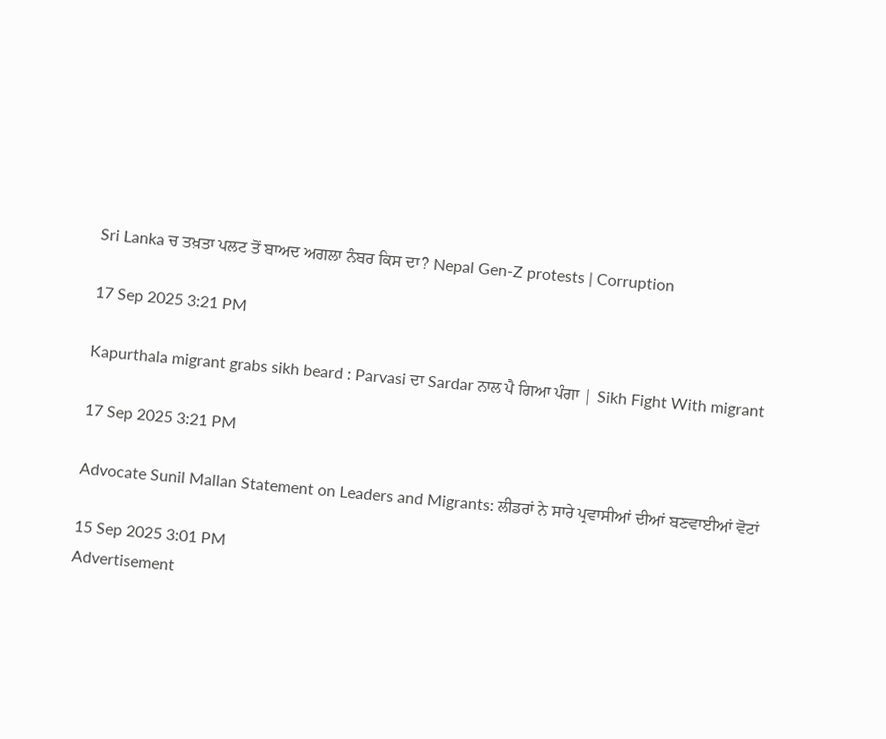Sri Lanka ਚ ਤਖ਼ਤਾ ਪਲਟ ਤੋਂ ਬਾਅਦ ਅਗਲਾ ਨੰਬਰ ਕਿਸ ਦਾ? Nepal Gen-Z protests | Corruption

17 Sep 2025 3:21 PM

Kapurthala migrant grabs sikh beard : Parvasi ਦਾ Sardar ਨਾਲ ਪੈ ਗਿਆ ਪੰਗਾ | Sikh Fight With migrant

17 Sep 2025 3:21 PM

Advocate Sunil Mallan Statement on Leaders and Migrants: ਲੀਡਰਾਂ ਨੇ ਸਾਰੇ ਪ੍ਰਵਾਸੀਆਂ ਦੀਆਂ ਬਣਵਾਈਆਂ ਵੋਟਾਂ

15 Sep 2025 3:01 PM
Advertisement